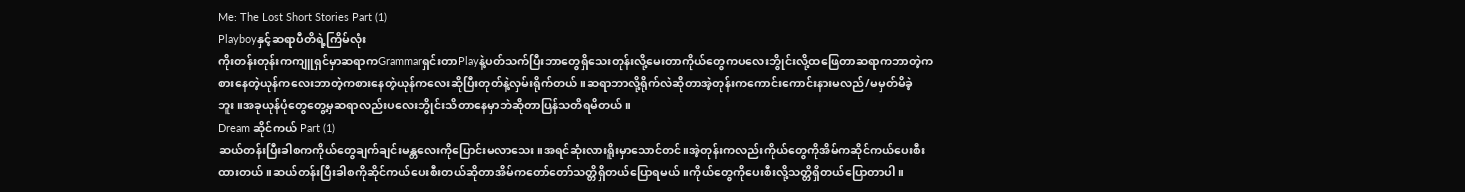Me: The Lost Short Stories Part (1)
Playboyနှင့်ဆရာပီတိရဲ့ကြိမ်လုံး
ကိုးတန်းတုန်းကကျူရှင်မှာဆရာကGrammarရှင်းတာPlayနဲ့ပတ်သက်ပြီးဘာတွေရှိသေးတုန်းလို့မေးတာကိုယ်တွေကပလေးဘွိုင်းလို့ထဖြေတာဆရာကဘာတဲ့ကစားနေတဲ့ယုန်ကလေးဘာတဲ့ကစားနေတဲ့ယုန်ကလေးဆိုပြီးတုတ်နဲ့လှမ်းရိုက်တယ်။ဆရာဘာလို့ရိုက်လဲဆိုတာအဲ့တုန်းကကောင်းကောင်းနားမလည်/မမှတ်မိခဲ့ဘူး။အခုယုန်ပုံတွေတွေ့မှဆရာလည်းပလေးဘွိုင်းသိတာနေမှာဘဲဆိုတာပြန်သတိရမိတယ်။
Dream ဆိုင်ကယ် Part (1)
ဆယ်တန်းပြီးခါစကကိုယ်တွေချက်ချင်းမန္တလေးကိုပြောင်းမလာသေး။အရင်ဆုံးလားရိူးမှာသောင်တင်။အဲ့တုန်းကလည်းကိုယ်တွေကိုအိမ်ကဆိုင်ကယ်ပေးစီးထားတယ်။ဆယ်တန်းပြီးခါစကိုဆိုင်ကယ်ပေးစီးတယ်ဆိုတာအိမ်ကတော်တော်သတ္တိရှိတယ်ပြောရမယ်။ကိုယ်တွေကိုပေးစီးလို့သတ္တိရှိတယ်ပြောတာပါ။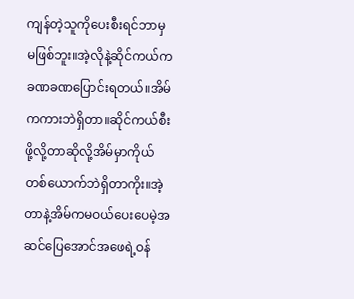ကျန်တဲ့သူကိုပေးစီးရင်ဘာမှမဖြစ်ဘူး။အဲ့လိုနဲ့ဆိုင်ကယ်ကခဏခဏပြောင်းရတယ်။အိမ်ကကားဘဲရှိတာ။ဆိုင်ကယ်စီးဖို့လို့တာဆိုလို့အိမ်မှာကိုယ်တစ်ယောက်ဘဲရှိတာကိုး။အဲ့တာနဲ့အိမ်ကမဝယ်ပေးပေမဲ့အဆင်ပြေအောင်အဖေရဲ့ဝန်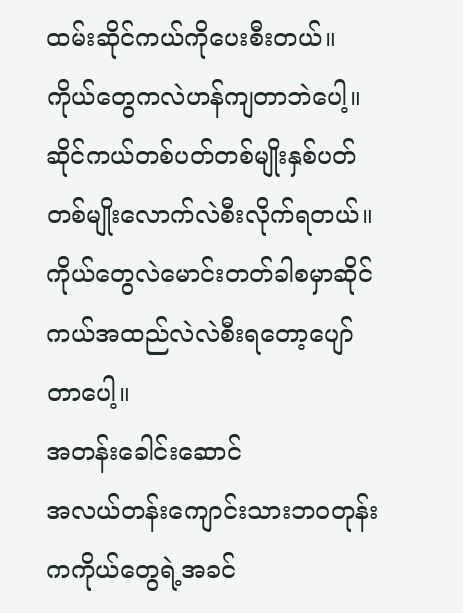ထမ်းဆိုင်ကယ်ကိုပေးစီးတယ်။ကိုယ်တွေကလဲဟန်ကျတာဘဲပေါ့။ဆိုင်ကယ်တစ်ပတ်တစ်မျိုးနှစ်ပတ်တစ်မျိုးလောက်လဲစီးလိုက်ရတယ်။ကိုယ်တွေလဲမောင်းတတ်ခါစမှာဆိုင်ကယ်အထည်လဲလဲစီးရတော့ပျော်တာပေါ့။
အတန်းခေါင်းဆောင်
အလယ်တန်းကျောင်းသားဘဝတုန်းကကိုယ်တွေရဲ့အခင်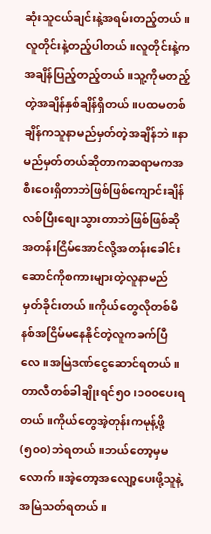ဆုံးသူငယ်ချင်းနဲ့အရမ်းတည့်တယ်။လူတိုင်းနဲ့တည့်ပါတယ်။လူတိုင်းနဲ့ကအချိန်ပြည့်တည့်တယ်။သူ့ကိုမတည့်တဲ့အချိန်နှစ်ချိန်ရှိတယ်။ပထမတစ်ချိန်ကသူနာမည်မှတ်တဲ့အချိန်ဘဲ။နာမည်မှတ်တယ်ဆိုတာကဆရာမကအစီးဝေးရှိတာဘဲဖြစ်ဖြစ်ကျောင်းချိန်လစ်ပြီးစျေးသွားတာဘဲဖြစ်ဖြစ်ဆိုအတန်းငြိမ်အောင်လို့အတန်းခေါင်းဆောင်ကိုစကားများတဲ့လူနာမည်မှတ်ခိုင်းတယ်။ကိုယ်တွေလိုတစ်မိနစ်အငြိမ်မနေနိုင်တဲ့လူကခက်ပြီလေ။အမြဲဒဏ်ငွေဆောင်ရတယ်။တာလီတစ်ခါချိုးရင်၅၀၊၁၀၀ပေးရတယ်။ကိုယ်တွေအဲ့တုန်းကမုန့်ဖို့(၅၀၀)ဘဲရတယ်။ဘယ်တော့မှမလောက်။အဲ့တော့အလျော့ပေးဖို့သူနဲ့အမြဲသတ်ရတယ်။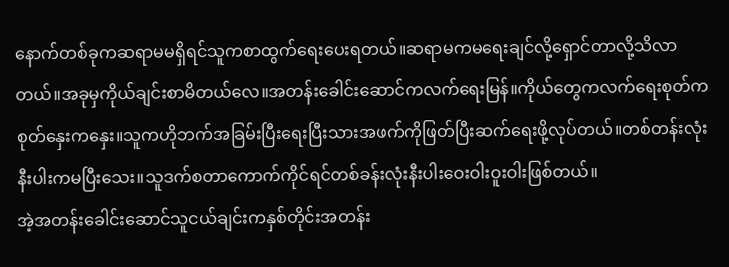နောက်တစ်ခုကဆရာမမရှိရင်သူကစာထွက်ရေးပေးရတယ်။ဆရာမကမရေးချင်လို့ရှောင်တာလို့သိလာတယ်။အခုမှကိုယ်ချင်းစာမိတယ်လေ။အတန်းခေါင်းဆောင်ကလက်ရေးမြန်။ကိုယ်တွေကလက်ရေးစုတ်ကစုတ်နှေးကနှေး။သူကဟိုဘက်အခြမ်းပြီးရေးပြီးသားအဖက်ကိုဖြတ်ပြီးဆက်ရေးဖို့လုပ်တယ်။တစ်တန်းလုံးနီးပါးကမပြီးသေး။သူဒက်စတာကောက်ကိုင်ရင်တစ်ခန်းလုံးနီးပါးဝေးဝါးဝူးဝါးဖြစ်တယ်။
အဲ့အတန်းခေါင်းဆောင်သူငယ်ချင်းကနှစ်တိုင်းအတန်း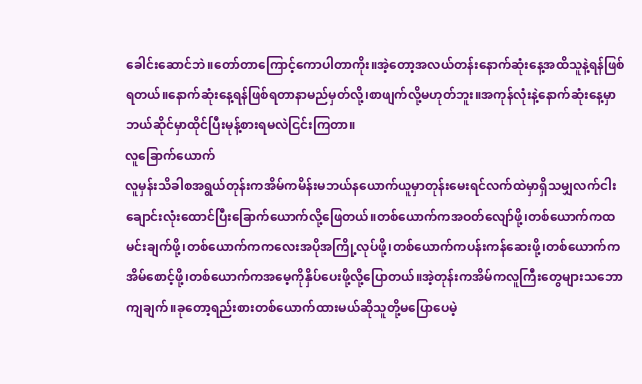ခေါင်းဆောင်ဘဲ။တော်တာကြောင့်ကောပါတာကိုး။အဲ့တော့အလယ်တန်းနောက်ဆုံးနေ့အထိသူနဲ့ရန်ဖြစ်ရတယ်။နောက်ဆုံးနေ့ရန်ဖြစ်ရတာနာမည်မှတ်လို့၊စာဖျက်လို့မဟုတ်ဘူး။အကုန်လုံးနဲ့နောက်ဆုံးနေ့မှာဘယ်ဆိုင်မှာထိုင်ပြီးမုန့်စားရမလဲငြင်းကြတာ။
လူခြောက်ယောက်
လူမှန်းသိခါစအရွယ်တုန်းကအိမ်ကမိန်းမဘယ်နယောက်ယူမှာတုန်းမေးရင်လက်ထဲမှာရှိသမျှလက်ငါးချောင်းလုံးထောင်ပြီးခြောက်ယောက်လို့ဖြေတယ်။တစ်ယောက်ကအဝတ်လျော်ဖို့၊တစ်ယောက်ကထမင်းချက်ဖို့၊တစ်ယောက်ကကလေးအပိုအကြို့လုပ်ဖို့၊တစ်ယောက်ကပန်းကန်ဆေးဖို့၊တစ်ယောက်ကအိမ်စောင့်ဖို့၊တစ်ယောက်ကအမေ့ကိုနှိပ်ပေးဖို့လို့ပြောတယ်။အဲ့တုန်းကအိမ်ကလူကြီးတွေများသဘောကျချက်။ခုတော့ရည်းစားတစ်ယောက်ထားမယ်ဆိုသူတို့မပြောပေမဲ့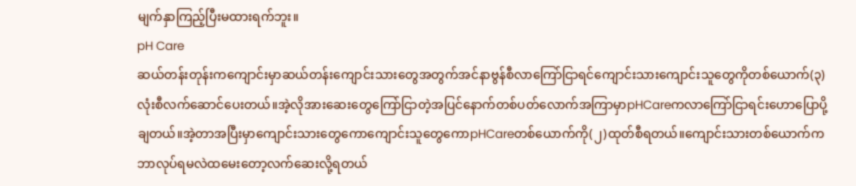မျက်နှာကြည့်ပြီးမထားရက်ဘူး။
pH Care
ဆယ်တန်းတုန်းကကျောင်းမှာဆယ်တန်းကျောင်းသားတွေအတွက်အင်နာဗွန်စီလာကြော်ငြာရင်ကျောင်းသားကျောင်းသူတွေကိုတစ်ယောက်(၃)လုံးစီလက်ဆောင်ပေးတယ်။အဲ့လိုအားဆေးတွေကြော်ငြာတဲ့အပြင်နောက်တစ်ပတ်လောက်အကြာမှာpHCareကလာကြော်ငြာရင်းဟောပြောပို့ချတယ်။အဲ့တာအပြီးမှာကျောင်းသားတွေကောကျောင်းသူတွေကောpHCareတစ်ယောက်ကို(၂)ထုတ်စီရတယ်။ကျောင်းသားတစ်ယောက်ကဘာလုပ်ရမလဲထမေးတော့လက်ဆေးလို့ရတယ်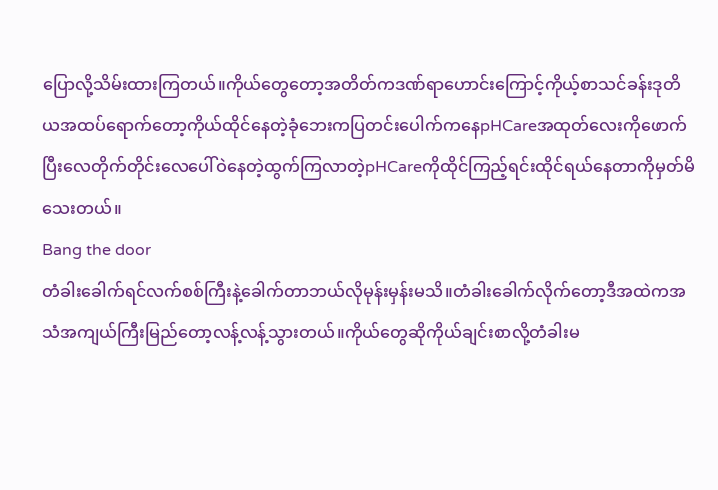ပြောလို့သိမ်းထားကြတယ်။ကိုယ်တွေတော့အတိတ်ကဒဏ်ရာဟောင်းကြောင့်ကိုယ့်စာသင်ခန်းဒုတိယအထပ်ရောက်တော့ကိုယ်ထိုင်နေတဲ့ခုံဘေးကပြတင်းပေါက်ကနေpHCareအထုတ်လေးကိုဖောက်ပြီးလေတိုက်တိုင်းလေပေါ်ဝဲနေတဲ့ထွက်ကြလာတဲ့pHCareကိုထိုင်ကြည့်ရင်းထိုင်ရယ်နေတာကိုမှတ်မိသေးတယ်။
Bang the door
တံခါးခေါက်ရင်လက်စစ်ကြီးနဲ့ခေါက်တာဘယ်လိုမုန်းမှန်းမသိ။တံခါးခေါက်လိုက်တော့ဒီအထဲကအသံအကျယ်ကြီးမြည်တော့လန့်လန့်သွားတယ်။ကိုယ်တွေဆိုကိုယ်ချင်းစာလို့တံခါးမ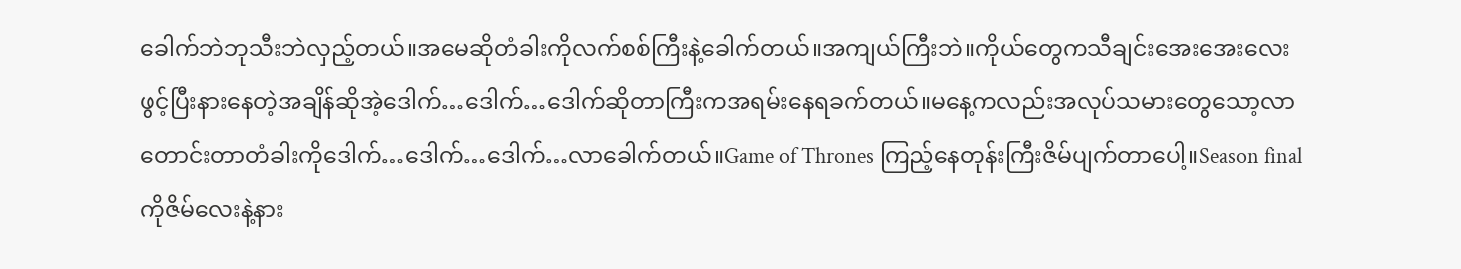ခေါက်ဘဲဘုသီးဘဲလှည့်တယ်။အမေဆိုတံခါးကိုလက်စစ်ကြီးနဲ့ခေါက်တယ်။အကျယ်ကြီးဘဲ။ကိုယ်တွေကသီချင်းအေးအေးလေးဖွင့်ပြီးနားနေတဲ့အချိန်ဆိုအဲ့ဒေါက်…ဒေါက်…ဒေါက်ဆိုတာကြီးကအရမ်းနေရခက်တယ်။မနေ့ကလည်းအလုပ်သမားတွေသော့လာတောင်းတာတံခါးကိုဒေါက်…ဒေါက်…ဒေါက်…လာခေါက်တယ်။Game of Thrones ကြည့်နေတုန်းကြီးဇိမ်ပျက်တာပေါ့။Season finalကိုဇိမ်လေးနဲ့နား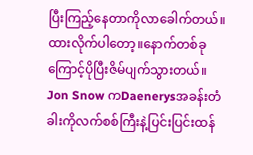ပြီးကြည့်နေတာကိုလာခေါက်တယ်။ထားလိုက်ပါတော့။နောက်တစ်ခုကြောင့်ပိုပြီးဇိမ်ပျက်သွားတယ်။ Jon Snow ကDaenerysအခန်းတံခါးကိုလက်စစ်ကြီးနဲ့ပြင်းပြင်းထန်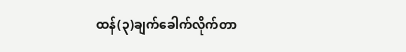ထန်(၃)ချက်ခေါက်လိုက်တာ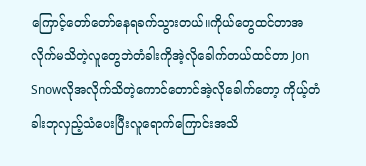ကြောင့်တော်တော်နေရခက်သွားတယ်။ကိုယ်တွေထင်တာအလိုက်မသိတဲ့လူတွေဘဲတံခါးကိုအဲ့လိုခေါက်တယ်ထင်တာ Jon Snowလိုအလိုက်သိတဲ့ကောင်တောင်အဲ့လိုခေါက်တော့ ကိုယ့်တံခါးဘုလှည့်သံပေးပြီးလူရောက်ကြောင်းအသိ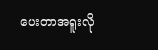ပေးတာအရူးလို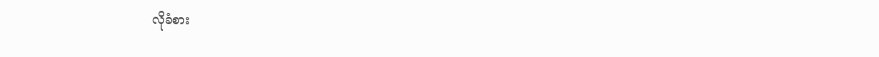လိုခံစား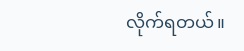လိုက်ရတယ်။